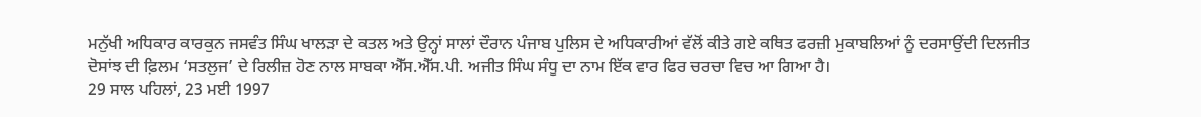ਮਨੁੱਖੀ ਅਧਿਕਾਰ ਕਾਰਕੁਨ ਜਸਵੰਤ ਸਿੰਘ ਖਾਲੜਾ ਦੇ ਕਤਲ ਅਤੇ ਉਨ੍ਹਾਂ ਸਾਲਾਂ ਦੌਰਾਨ ਪੰਜਾਬ ਪੁਲਿਸ ਦੇ ਅਧਿਕਾਰੀਆਂ ਵੱਲੋਂ ਕੀਤੇ ਗਏ ਕਥਿਤ ਫਰਜ਼ੀ ਮੁਕਾਬਲਿਆਂ ਨੂੰ ਦਰਸਾਉਂਦੀ ਦਿਲਜੀਤ ਦੋਸਾਂਝ ਦੀ ਫ਼ਿਲਮ ‘ਸਤਲੁਜ’ ਦੇ ਰਿਲੀਜ਼ ਹੋਣ ਨਾਲ ਸਾਬਕਾ ਐੱਸ.ਐੱਸ.ਪੀ. ਅਜੀਤ ਸਿੰਘ ਸੰਧੂ ਦਾ ਨਾਮ ਇੱਕ ਵਾਰ ਫਿਰ ਚਰਚਾ ਵਿਚ ਆ ਗਿਆ ਹੈ।
29 ਸਾਲ ਪਹਿਲਾਂ, 23 ਮਈ 1997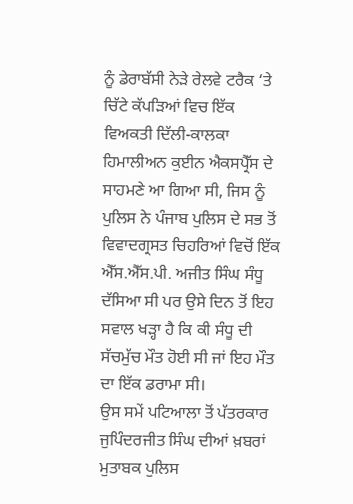ਨੂੰ ਡੇਰਾਬੱਸੀ ਨੇੜੇ ਰੇਲਵੇ ਟਰੈਕ ‘ਤੇ ਚਿੱਟੇ ਕੱਪੜਿਆਂ ਵਿਚ ਇੱਕ ਵਿਅਕਤੀ ਦਿੱਲੀ-ਕਾਲਕਾ ਹਿਮਾਲੀਅਨ ਕੁਈਨ ਐਕਸਪ੍ਰੈੱਸ ਦੇ ਸਾਹਮਣੇ ਆ ਗਿਆ ਸੀ, ਜਿਸ ਨੂੰ ਪੁਲਿਸ ਨੇ ਪੰਜਾਬ ਪੁਲਿਸ ਦੇ ਸਭ ਤੋਂ ਵਿਵਾਦਗ੍ਰਸਤ ਚਿਹਰਿਆਂ ਵਿਚੋਂ ਇੱਕ ਐੱਸ.ਐੱਸ.ਪੀ. ਅਜੀਤ ਸਿੰਘ ਸੰਧੂ ਦੱਸਿਆ ਸੀ ਪਰ ਉਸੇ ਦਿਨ ਤੋਂ ਇਹ ਸਵਾਲ ਖੜ੍ਹਾ ਹੈ ਕਿ ਕੀ ਸੰਧੂ ਦੀ ਸੱਚਮੁੱਚ ਮੌਤ ਹੋਈ ਸੀ ਜਾਂ ਇਹ ਮੌਤ ਦਾ ਇੱਕ ਡਰਾਮਾ ਸੀ।
ਉਸ ਸਮੇਂ ਪਟਿਆਲਾ ਤੋਂ ਪੱਤਰਕਾਰ ਜੁਪਿੰਦਰਜੀਤ ਸਿੰਘ ਦੀਆਂ ਖ਼ਬਰਾਂ ਮੁਤਾਬਕ ਪੁਲਿਸ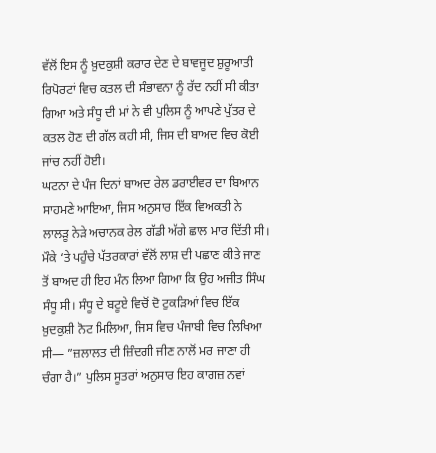ਵੱਲੋਂ ਇਸ ਨੂੰ ਖ਼ੁਦਕੁਸ਼ੀ ਕਰਾਰ ਦੇਣ ਦੇ ਬਾਵਜੂਦ ਸ਼ੁਰੂਆਤੀ ਰਿਪੋਰਟਾਂ ਵਿਚ ਕਤਲ ਦੀ ਸੰਭਾਵਨਾ ਨੂੰ ਰੱਦ ਨਹੀਂ ਸੀ ਕੀਤਾ ਗਿਆ ਅਤੇ ਸੰਧੂ ਦੀ ਮਾਂ ਨੇ ਵੀ ਪੁਲਿਸ ਨੂੰ ਆਪਣੇ ਪੁੱਤਰ ਦੇ ਕਤਲ ਹੋਣ ਦੀ ਗੱਲ ਕਹੀ ਸੀ, ਜਿਸ ਦੀ ਬਾਅਦ ਵਿਚ ਕੋਈ ਜਾਂਚ ਨਹੀਂ ਹੋਈ।
ਘਟਨਾ ਦੇ ਪੰਜ ਦਿਨਾਂ ਬਾਅਦ ਰੇਲ ਡਰਾਈਵਰ ਦਾ ਬਿਆਨ ਸਾਹਮਣੇ ਆਇਆ, ਜਿਸ ਅਨੁਸਾਰ ਇੱਕ ਵਿਅਕਤੀ ਨੇ ਲਾਲੜੂ ਨੇੜੇ ਅਚਾਨਕ ਰੇਲ ਗੱਡੀ ਅੱਗੇ ਛਾਲ ਮਾਰ ਦਿੱਤੀ ਸੀ। ਮੌਕੇ ‘ਤੇ ਪਹੁੰਚੇ ਪੱਤਰਕਾਰਾਂ ਵੱਲੋਂ ਲਾਸ਼ ਦੀ ਪਛਾਣ ਕੀਤੇ ਜਾਣ ਤੋਂ ਬਾਅਦ ਹੀ ਇਹ ਮੰਨ ਲਿਆ ਗਿਆ ਕਿ ਉਹ ਅਜੀਤ ਸਿੰਘ ਸੰਧੂ ਸੀ। ਸੰਧੂ ਦੇ ਬਟੂਏ ਵਿਚੋਂ ਦੋ ਟੁਕੜਿਆਂ ਵਿਚ ਇੱਕ ਖ਼ੁਦਕੁਸ਼ੀ ਨੋਟ ਮਿਲਿਆ, ਜਿਸ ਵਿਚ ਪੰਜਾਬੀ ਵਿਚ ਲਿਖਿਆ ਸੀ— ”ਜ਼ਲਾਲਤ ਦੀ ਜ਼ਿੰਦਗੀ ਜੀਣ ਨਾਲੋਂ ਮਰ ਜਾਣਾ ਹੀ ਚੰਗਾ ਹੈ।” ਪੁਲਿਸ ਸੂਤਰਾਂ ਅਨੁਸਾਰ ਇਹ ਕਾਗਜ਼ ਨਵਾਂ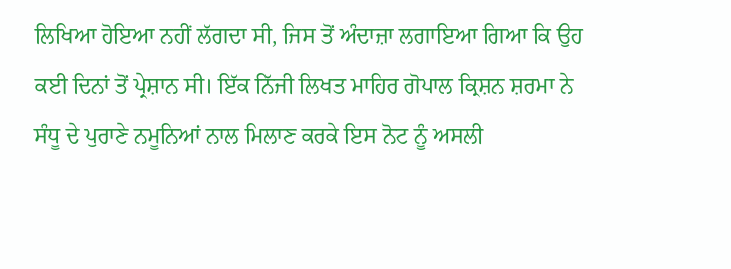ਲਿਖਿਆ ਹੋਇਆ ਨਹੀਂ ਲੱਗਦਾ ਸੀ, ਜਿਸ ਤੋਂ ਅੰਦਾਜ਼ਾ ਲਗਾਇਆ ਗਿਆ ਕਿ ਉਹ ਕਈ ਦਿਨਾਂ ਤੋਂ ਪ੍ਰੇਸ਼ਾਨ ਸੀ। ਇੱਕ ਨਿੱਜੀ ਲਿਖਤ ਮਾਹਿਰ ਗੋਪਾਲ ਕ੍ਰਿਸ਼ਨ ਸ਼ਰਮਾ ਨੇ ਸੰਧੂ ਦੇ ਪੁਰਾਣੇ ਨਮੂਨਿਆਂ ਨਾਲ ਮਿਲਾਣ ਕਰਕੇ ਇਸ ਨੋਟ ਨੂੰ ਅਸਲੀ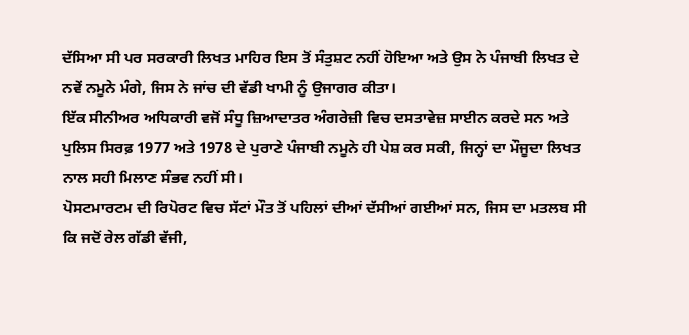ਦੱਸਿਆ ਸੀ ਪਰ ਸਰਕਾਰੀ ਲਿਖਤ ਮਾਹਿਰ ਇਸ ਤੋਂ ਸੰਤੁਸ਼ਟ ਨਹੀਂ ਹੋਇਆ ਅਤੇ ਉਸ ਨੇ ਪੰਜਾਬੀ ਲਿਖਤ ਦੇ ਨਵੇਂ ਨਮੂਨੇ ਮੰਗੇ, ਜਿਸ ਨੇ ਜਾਂਚ ਦੀ ਵੱਡੀ ਖਾਮੀ ਨੂੰ ਉਜਾਗਰ ਕੀਤਾ।
ਇੱਕ ਸੀਨੀਅਰ ਅਧਿਕਾਰੀ ਵਜੋਂ ਸੰਧੂ ਜ਼ਿਆਦਾਤਰ ਅੰਗਰੇਜ਼ੀ ਵਿਚ ਦਸਤਾਵੇਜ਼ ਸਾਈਨ ਕਰਦੇ ਸਨ ਅਤੇ ਪੁਲਿਸ ਸਿਰਫ਼ 1977 ਅਤੇ 1978 ਦੇ ਪੁਰਾਣੇ ਪੰਜਾਬੀ ਨਮੂਨੇ ਹੀ ਪੇਸ਼ ਕਰ ਸਕੀ, ਜਿਨ੍ਹਾਂ ਦਾ ਮੌਜੂਦਾ ਲਿਖਤ ਨਾਲ ਸਹੀ ਮਿਲਾਣ ਸੰਭਵ ਨਹੀਂ ਸੀ।
ਪੋਸਟਮਾਰਟਮ ਦੀ ਰਿਪੋਰਟ ਵਿਚ ਸੱਟਾਂ ਮੌਤ ਤੋਂ ਪਹਿਲਾਂ ਦੀਆਂ ਦੱਸੀਆਂ ਗਈਆਂ ਸਨ, ਜਿਸ ਦਾ ਮਤਲਬ ਸੀ ਕਿ ਜਦੋਂ ਰੇਲ ਗੱਡੀ ਵੱਜੀ,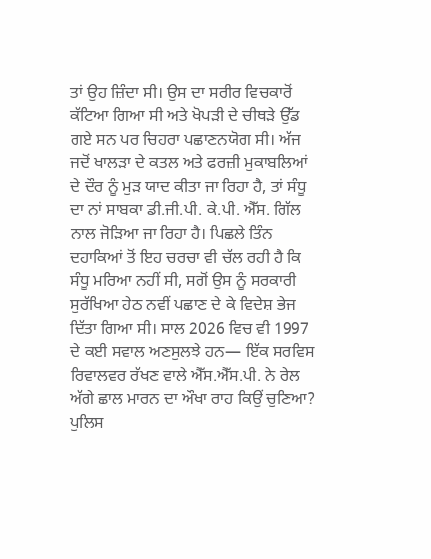ਤਾਂ ਉਹ ਜ਼ਿੰਦਾ ਸੀ। ਉਸ ਦਾ ਸਰੀਰ ਵਿਚਕਾਰੋਂ ਕੱਟਿਆ ਗਿਆ ਸੀ ਅਤੇ ਖੋਪੜੀ ਦੇ ਚੀਥੜੇ ਉੱਡ ਗਏ ਸਨ ਪਰ ਚਿਹਰਾ ਪਛਾਣਨਯੋਗ ਸੀ। ਅੱਜ ਜਦੋਂ ਖਾਲੜਾ ਦੇ ਕਤਲ ਅਤੇ ਫਰਜ਼ੀ ਮੁਕਾਬਲਿਆਂ ਦੇ ਦੌਰ ਨੂੰ ਮੁੜ ਯਾਦ ਕੀਤਾ ਜਾ ਰਿਹਾ ਹੈ, ਤਾਂ ਸੰਧੂ ਦਾ ਨਾਂ ਸਾਬਕਾ ਡੀ.ਜੀ.ਪੀ. ਕੇ.ਪੀ. ਐੱਸ. ਗਿੱਲ ਨਾਲ ਜੋੜਿਆ ਜਾ ਰਿਹਾ ਹੈ। ਪਿਛਲੇ ਤਿੰਨ ਦਹਾਕਿਆਂ ਤੋਂ ਇਹ ਚਰਚਾ ਵੀ ਚੱਲ ਰਹੀ ਹੈ ਕਿ ਸੰਧੂ ਮਰਿਆ ਨਹੀਂ ਸੀ, ਸਗੋਂ ਉਸ ਨੂੰ ਸਰਕਾਰੀ ਸੁਰੱਖਿਆ ਹੇਠ ਨਵੀਂ ਪਛਾਣ ਦੇ ਕੇ ਵਿਦੇਸ਼ ਭੇਜ ਦਿੱਤਾ ਗਿਆ ਸੀ। ਸਾਲ 2026 ਵਿਚ ਵੀ 1997 ਦੇ ਕਈ ਸਵਾਲ ਅਣਸੁਲਝੇ ਹਨ— ਇੱਕ ਸਰਵਿਸ ਰਿਵਾਲਵਰ ਰੱਖਣ ਵਾਲੇ ਐੱਸ.ਐੱਸ.ਪੀ. ਨੇ ਰੇਲ ਅੱਗੇ ਛਾਲ ਮਾਰਨ ਦਾ ਔਖਾ ਰਾਹ ਕਿਉਂ ਚੁਣਿਆ? ਪੁਲਿਸ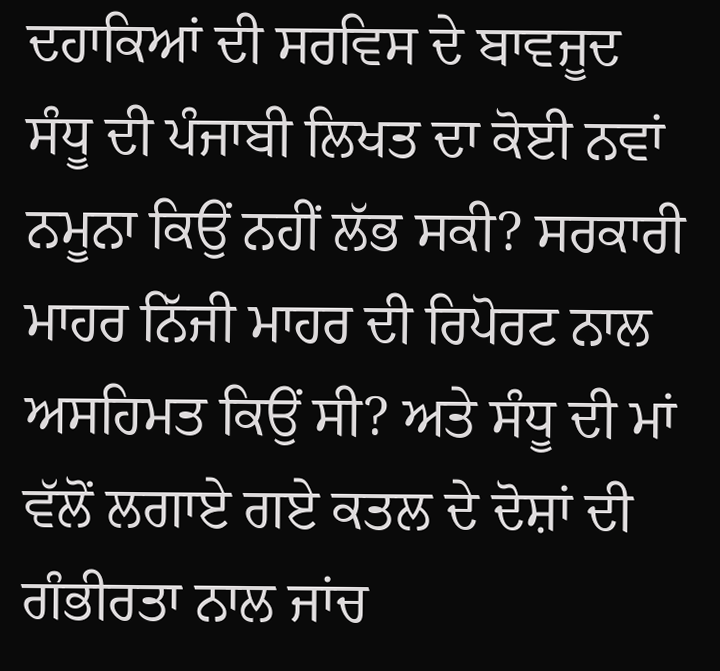ਦਹਾਕਿਆਂ ਦੀ ਸਰਵਿਸ ਦੇ ਬਾਵਜੂਦ ਸੰਧੂ ਦੀ ਪੰਜਾਬੀ ਲਿਖਤ ਦਾ ਕੋਈ ਨਵਾਂ ਨਮੂਨਾ ਕਿਉਂ ਨਹੀਂ ਲੱਭ ਸਕੀ? ਸਰਕਾਰੀ ਮਾਹਰ ਨਿੱਜੀ ਮਾਹਰ ਦੀ ਰਿਪੋਰਟ ਨਾਲ ਅਸਹਿਮਤ ਕਿਉਂ ਸੀ? ਅਤੇ ਸੰਧੂ ਦੀ ਮਾਂ ਵੱਲੋਂ ਲਗਾਏ ਗਏ ਕਤਲ ਦੇ ਦੋਸ਼ਾਂ ਦੀ ਗੰਭੀਰਤਾ ਨਾਲ ਜਾਂਚ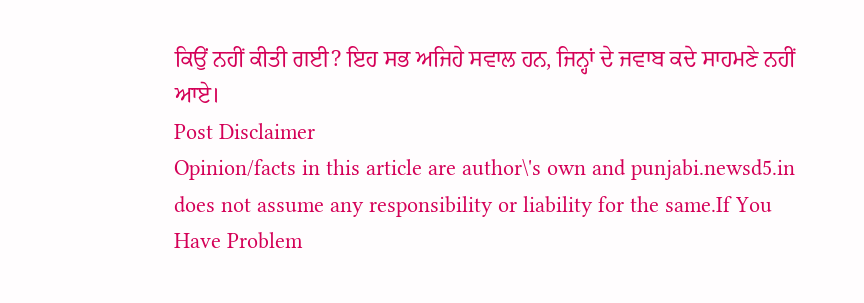ਕਿਉਂ ਨਹੀਂ ਕੀਤੀ ਗਈ? ਇਹ ਸਭ ਅਜਿਹੇ ਸਵਾਲ ਹਨ, ਜਿਨ੍ਹਾਂ ਦੇ ਜਵਾਬ ਕਦੇ ਸਾਹਮਣੇ ਨਹੀਂ ਆਏ।
Post Disclaimer
Opinion/facts in this article are author\'s own and punjabi.newsd5.in does not assume any responsibility or liability for the same.If You Have Problem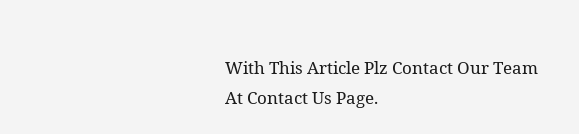With This Article Plz Contact Our Team At Contact Us Page.